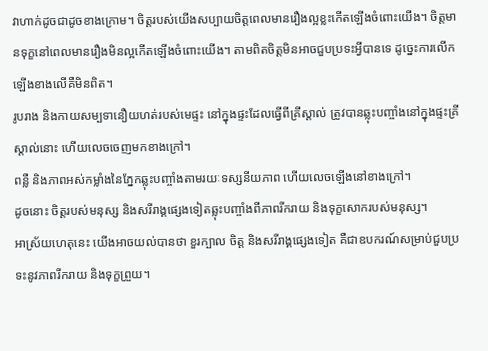វាហាក់ដូចជាដូចខាងក្រោម។ ចិត្តរបស់យើងសប្បាយចិត្តពេលមានរឿងល្អខ្លះកើតឡើងចំពោះយើង។ ចិត្តមានទុក្ខនៅពេលមានរឿងមិនល្អកើតឡើងចំពោះយើង។ តាមពិតចិត្តមិនអាចជួបប្រទះអ្វីបានទេ ដូច្នេះការលើកឡើងខាងលើគឺមិនពិត។
រូបរាង និងកាយសម្បទានឿយហត់របស់មេផ្ទះ នៅក្នុងផ្ទះដែលធ្វើពីគ្រីស្តាល់ ត្រូវបានឆ្លុះបញ្ចាំងនៅក្នុងផ្ទះគ្រីស្តាល់នោះ ហើយលេចចេញមកខាងក្រៅ។
ពន្លឺ និងភាពអស់កម្លាំងនៃភ្នែកឆ្លុះបញ្ចាំងតាមរយៈទស្សនីយភាព ហើយលេចឡើងនៅខាងក្រៅ។
ដូចនោះ ចិត្តរបស់មនុស្ស និងសរីរាង្គផ្សេងទៀតឆ្លុះបញ្ចាំងពីភាពរីករាយ និងទុក្ខសោករបស់មនុស្ស។
អាស្រ័យហេតុនេះ យើងអាចយល់បានថា ខួរក្បាល ចិត្ត និងសរីរាង្គផ្សេងទៀត គឺជាឧបករណ៍សម្រាប់ជួបប្រទះនូវភាពរីករាយ និងទុក្ខព្រួយ។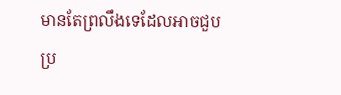មានតែព្រលឹងទេដែលអាចជួបប្រ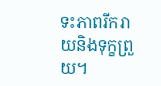ទះភាពរីករាយនិងទុក្ខព្រួយ។